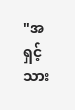"အရှင့်သား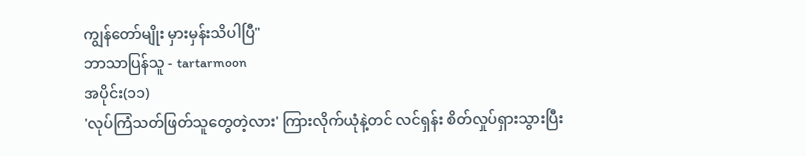ကျွန်တော်မျိုး မှားမှန်းသိပါပြီ"
ဘာသာပြန်သူ - tartarmoon
အပိုင်း(၁၁)
'လုပ်ကြံသတ်ဖြတ်သူတွေတဲ့လား' ကြားလိုက်ယုံနဲ့တင် လင်ရှန်း စိတ်လှုပ်ရှားသွားပြီး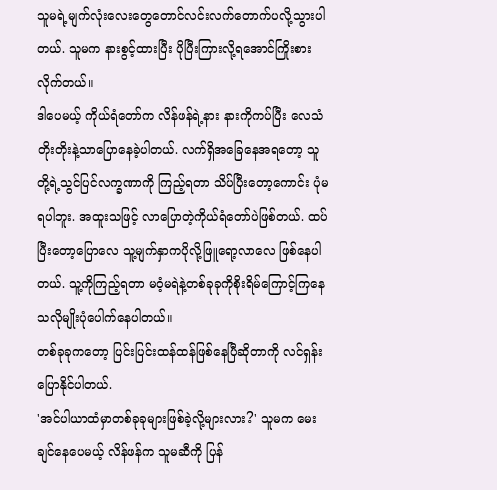သူမရဲ့မျက်လုံးလေးတွေတောင်လင်းလက်တောက်ပလို့သွားပါတယ်. သူမက နားစွင့်ထားပြီး ပိုပြီးကြားလို့ရအောင်ကြိုးစားလိုက်တယ်။
ဒါပေမယ့် ကိုယ်ရံတော်က လိန်ဖန်ရဲ့နား နားကိုကပ်ပြီး လေသံတိုးတိုးနဲ့သာပြောနေခဲ့ပါတယ်. လက်ရှိအခြေနေအရတော့ သူတို့ရဲ့သွင်ပြင်လက္ခဏာကို ကြည့်ရတာ သိပ်ပြီးတော့ကောင်း ပုံမရပါဘူး. အထူးသဖြင့် လာပြောတဲ့ကိုယ်ရံတော်ပဲဖြစ်တယ်. ထပ်ပြီးတော့ပြောလေ သူ့မျက်နှာကပိုလို့ဖြူရော့လာလေ ဖြစ်နေပါတယ်. သူ့ကိုကြည့်ရတာ မဝံ့မရဲနဲ့တစ်ခုခုကိုစိုးရိမ်ကြောင့်ကြနေသလိုမျိုးပုံပေါက်နေပါတယ်။
တစ်ခုခုကတော့ ပြင်းပြင်းထန်ထန်ဖြစ်နေပြီဆိုတာကို လင်ရှန်းပြောနိုင်ပါတယ်.
'အင်ပါယာထံမှာတစ်ခုခုများဖြစ်ခဲ့လို့များလား?' သူမက မေးချင်နေပေမယ့် လိန်ဖန်က သူမဆီကို ပြန်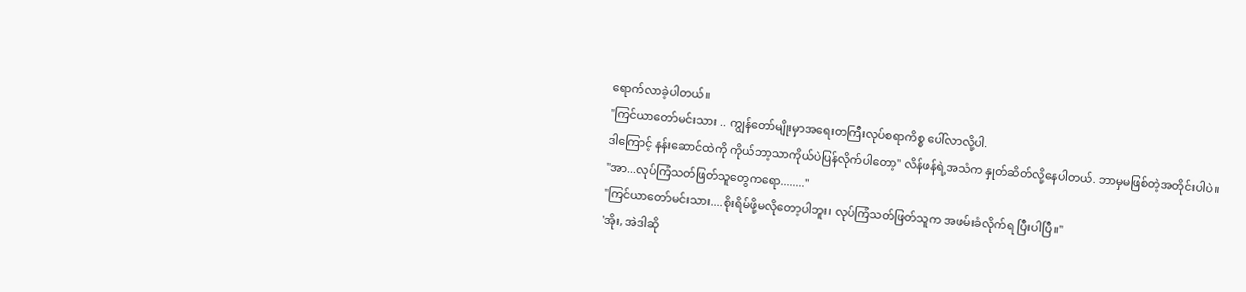ရောက်လာခဲ့ပါတယ်။
"ကြင်ယာတော်မင်းသား .. ကျွန်တော်မျိုးမှာအရေးတကြီးလုပ်စရာကိစ္စ ပေါ်လာလို့ပါ.
ဒါကြောင့် နန်းဆောင်ထဲကို ကိုယ်ဘာ့သာကိုယ်ပဲပြန်လိုက်ပါတော့" လိန်ဖန်ရဲ့အသံက နှုတ်ဆိတ်လို့နေပါတယ်. ဘာမှမဖြစ်တဲ့အတိုင်းပါပဲ။
"အာ...လုပ်ကြံသတ်ဖြတ်သူတွေကရော........"
"ကြင်ယာတော်မင်းသား....စိုးရိမ်ဖို့မလိုတော့ပါဘူး၊ လုပ်ကြံသတ်ဖြတ်သူက အဖမ်းခံလိုက်ရ ပြီးပါပြီ။"
'အိုး, အဲဒါဆို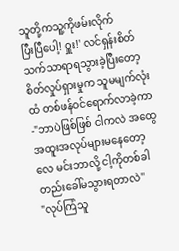သူတို့ကသူ့ကိုဖမ်းလိုက်
ပြီးပြီပေါ့! ဝှူး!' လင်ရှန်းစိတ်သက်သာရာရသွားခဲ့ပြီးတော့ စိတ်လှုပ်ရှားမှုက သူမမျက်လုံးထံ တစ်ဖန်ဝင်ရောက်လာခဲ့ကာ-"ဘာပဲဖြစ်ဖြစ် ငါကလဲ အထွေအထူးအလုပ်များမနေတော့လေ မင်းဘာလို့ ငါ့ကိုတစ်ခါတည်းခေါ်မသွားရတာလဲ''
"လုပ်ကြံသူ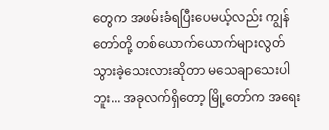တွေက အဖမ်းခံရပြီးပေမယ့်လည်း ကျွန်တော်တို့ တစ်ယောက်ယောက်များလွတ်သွားခဲ့သေးလားဆိုတာ မသေချာသေးပါဘူး... အခုလက်ရှိတော့ မြို့တော်က အရေး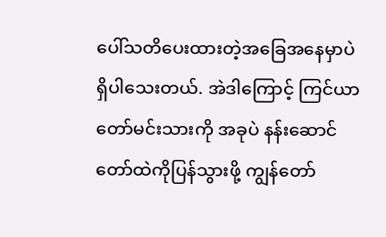ပေါ်သတိပေးထားတဲ့အခြေအနေမှာပဲ ရှိပါသေးတယ်. အဲဒါကြောင့် ကြင်ယာတော်မင်းသားကို အခုပဲ နန်းဆောင်တော်ထဲကိုပြန်သွားဖို့ ကျွန်တော်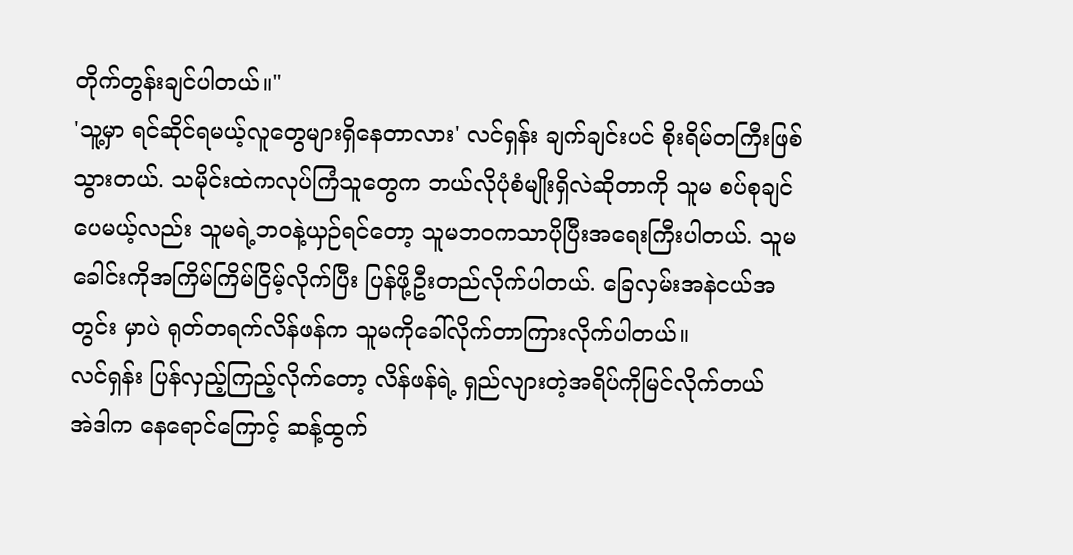တိုက်တွန်းချင်ပါတယ်။"
'သူ့မှာ ရင်ဆိုင်ရမယ့်လူတွေများရှိနေတာလား' လင်ရှန်း ချက်ချင်းပင် စိုးရိမ်တကြီးဖြစ်သွားတယ်. သမိုင်းထဲကလုပ်ကြံသူတွေက ဘယ်လိုပုံစံမျိုးရှိလဲဆိုတာကို သူမ စပ်စုချင်ပေမယ့်လည်း သူမရဲ့ဘဝနဲ့ယှဉ်ရင်တော့ သူမဘဝကသာပိုပြီးအရေးကြီးပါတယ်. သူမခေါင်းကိုအကြိမ်ကြိမ်ငြိမ့်လိုက်ပြီး ပြန်ဖို့ဦးတည်လိုက်ပါတယ်. ခြေလှမ်းအနဲငယ်အတွင်း မှာပဲ ရုတ်တရက်လိန်ဖန်က သူမကိုခေါ်လိုက်တာကြားလိုက်ပါတယ်။
လင်ရှန်း ပြန်လှည့်ကြည့်လိုက်တော့ လိန်ဖန်ရဲ့ ရှည်လျားတဲ့အရိပ်ကိုမြင်လိုက်တယ်
အဲဒါက နေရောင်ကြောင့် ဆန့်ထွက်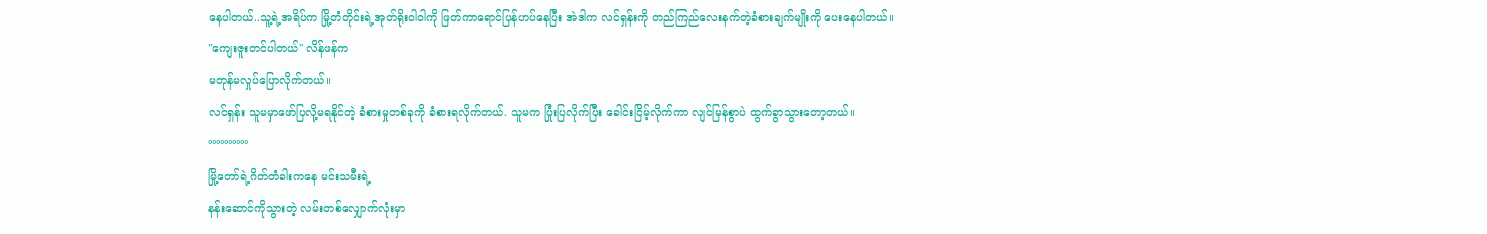နေပါတယ်..သူ့ရဲ့အရိပ်က မြို့တံတိုင်းရဲ့အုတ်ရိုးဝါဝါကို ဖြတ်ကာရောင်ပြန်ဟပ်နေပြီး အဲဒါက လင်ရှန်းကို တည်ကြည်လေးနက်တဲ့ခံစားချက်မျိုးကို ပေးနေပါတယ်။
"ကျေးဇူးတင်ပါတယ်" လိန်ဖန်က
မတုန်မလှုပ်ပြောလိုက်တယ်။
လင်ရှန်း သူမမှာဖော်ပြလို့မရနိုင်တဲ့ ခံစားမှုတစ်ခုကို ခံစားရလိုက်တယ်. သူမက ပြုံးပြလိုက်ပြီး ခေါင်းငြိမ့်လိုက်ကာ လျင်မြန်စွာပဲ ထွက်ခွာသွားတော့တယ်။
°°°°°°°°°°
မြို့တော်ရဲ့ဂိတ်တံခါးကနေ မင်းသမီးရဲ့
နန်းဆောင်ကိုသွားတဲ့ လမ်းတစ်လျှောက်လုံးမှာ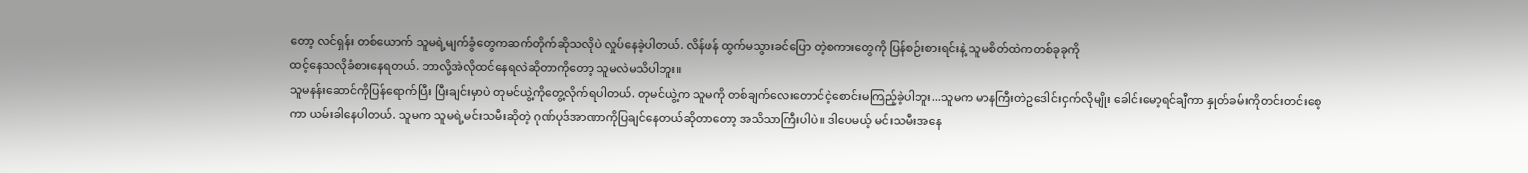တော့ လင်ရှန်း တစ်ယောက် သူမရဲ့မျက်ခွံတွေကဆက်တိုက်ဆိုသလိုပဲ လှုပ်နေခဲ့ပါတယ်. လိန်ဖန် ထွက်မသွားခင်ပြော တဲ့စကားတွေကို ပြန်စဉ်းစားရင်းနဲ့ သူမစိတ်ထဲကတစ်ခုခုကို
ထင့်နေသလိုခံစားနေရတယ်. ဘာလို့အဲလိုထင်နေရလဲဆိုတာကိုတော့ သူမလဲမသိပါဘူး။
သူမနန်းဆောင်ကိုပြန်ရောက်ပြီး ပြီးချင်းမှာပဲ တုမင်ယွဲ့ကိုတွေ့လိုက်ရပါတယ်. တုမင်ယွဲ့က သူမကို တစ်ချက်လေးတောင်ငဲ့စောင်းမကြည့်ခဲ့ပါဘူး...သူမက မာနကြီးတဲဥဒေါင်းငှက်လိုမျိုး ခေါင်းမော့ရင်ချီကာ နှုတ်ခမ်းကိုတင်းတင်းစေ့ကာ ယမ်းခါနေပါတယ်. သူမက သူမရဲ့မင်းသမီးဆိုတဲ့ ဂုဏ်ပုဒ်အာဏာကိုပြချင်နေတယ်ဆိုတာတော့ အသိသာကြီးပါပဲ။ ဒါပေမယ့် မင်းသမီးအနေ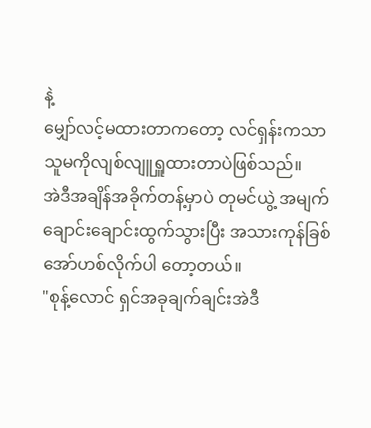နဲ့
မျှော်လင့်မထားတာကတော့ လင်ရှန်းကသာ သူမကိုလျစ်လျူရှူထားတာပဲဖြစ်သည်။
အဲဒီအချိန်အခိုက်တန့်မှာပဲ တုမင်ယွဲ့ အမျက်ချောင်းချောင်းထွက်သွားပြီး အသားကုန်ခြစ်
အော်ဟစ်လိုက်ပါ တော့တယ်။
"စုန့်လောင် ရှင်အခုချက်ချင်းအဲဒီ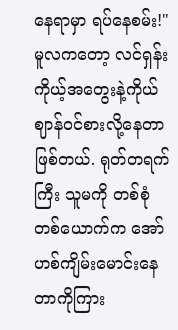နေရာမှာ ရပ်နေစမ်း!"
မူလကတော့ လင်ရှန်း ကိုယ့်အတွေးနဲ့ကိုယ် ဈာန်ဝင်စားလို့နေတာဖြစ်တယ်. ရုတ်တရက်
ကြီး သူမကို တစ်စုံတစ်ယောက်က အော်ဟစ်ကျိမ်းမောင်းနေတာကိုကြား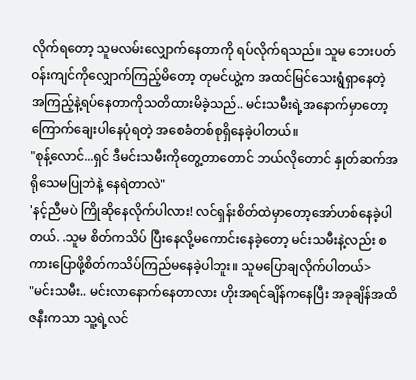လိုက်ရတော့ သူမလမ်းလျှောက်နေတာကို ရပ်လိုက်ရသည်။ သူမ ဘေးပတ်ဝန်းကျင်ကိုလျှောက်ကြည့်မိတော့ တုမင်ယွဲ့က အထင်မြင်သေးရွံရှာနေတဲ့ အကြည့်နဲ့ရပ်နေတာကိုသတိထားမိခဲ့သည်.. မင်းသမီးရဲ့အနောက်မှာတော့ ကြောက်ချေးပါနေပုံရတဲ့ အစေခံတစ်စုရှိနေခဲ့ပါတယ်။
"စုန့်လောင်...ရှင် ဒီမင်းသမီးကိုတွေ့တာတောင် ဘယ်လိုတောင် နှုတ်ဆက်အရိုသေမပြုဘဲနဲ့ နေရဲတာလဲ"
'နင့်ညီမပဲ ကြိုဆိုနေလိုက်ပါလား! လင်ရှန်းစိတ်ထဲမှာတော့အော်ဟစ်နေခဲ့ပါတယ်. .သူမ စိတ်ကသိပ် ပြီးနေလို့မကောင်းနေခဲ့တော့ မင်းသမီးနဲ့လည်း စကားပြောဖို့စိတ်ကသိပ်ကြည်မနေခဲ့ပါဘူး။ သူမပြောချလိုက်ပါတယ်>
"မင်းသမီး.. မင်းလာနောက်နေတာလား ဟိုးအရင်ချိန်ကနေပြီး အခုချိန်အထိ ဇနီးကသာ သူ့ရဲ့လင်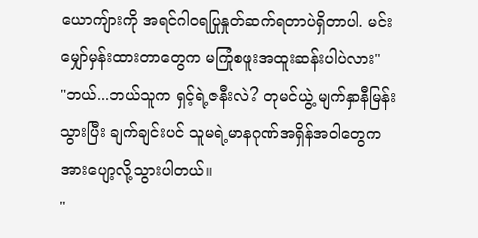ယောကျ်ားကို အရင်ဂါဝရပြုနှုတ်ဆက်ရတာပဲရှိတာပါ. မင်းမျှော်မှန်းထားတာတွေက မကြုံစဖူးအထူးဆန်းပါပဲလား"
"ဘယ်...ဘယ်သူက ရှင့်ရဲ့ဇနီးလဲ? တုမင်ယွဲ့ မျက်နှာနီမြန်းသွားပြီး ချက်ချင်းပင် သူမရဲ့မာနဂုဏ်အရှိန်အဝါတွေက အားပျော့လို့သွားပါတယ်။
"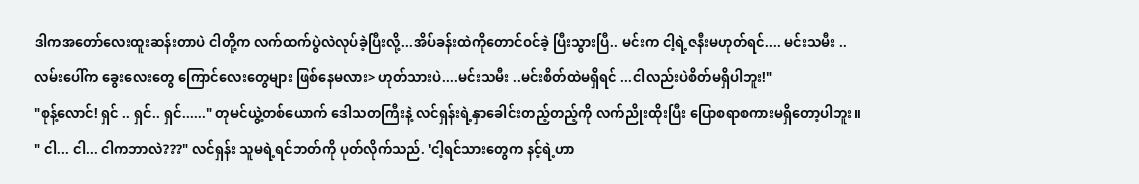ဒါကအတော်လေးထူးဆန်းတာပဲ ငါတို့က လက်ထက်ပွဲလဲလုပ်ခဲ့ပြီးလို့...အိပ်ခန်းထဲကိုတောင်ဝင်ခဲ့ ပြီးသွားပြီ.. မင်းက ငါ့ရဲ့ဇနီးမဟုတ်ရင်.... မင်းသမီး ..လမ်းပေါ်က ခွေးလေးတွေ ကြောင်လေးတွေများ ဖြစ်နေမလား> ဟုတ်သားပဲ....မင်းသမီး ..မင်းစိတ်ထဲမရှိရင် ...ငါလည်းပဲစိတ်မရှိပါဘူး!"
"စုန့်လောင်! ရှင် .. ရှင်.. ရှင်......" တုမင်ယွဲ့တစ်ယောက် ဒေါသတကြီးနဲ့ လင်ရှန်းရဲ့နှာခေါင်းတည့်တည့်ကို လက်ညိုးထိုးပြီး ပြောစရာစကားမရှိတော့ပါဘူး။
" ငါ... ငါ... ငါကဘာလဲ???" လင်ရှန်း သူမရဲ့ရင်ဘတ်ကို ပုတ်လိုက်သည်. 'ငါ့ရင်သားတွေက နင့်ရဲ့ဟာ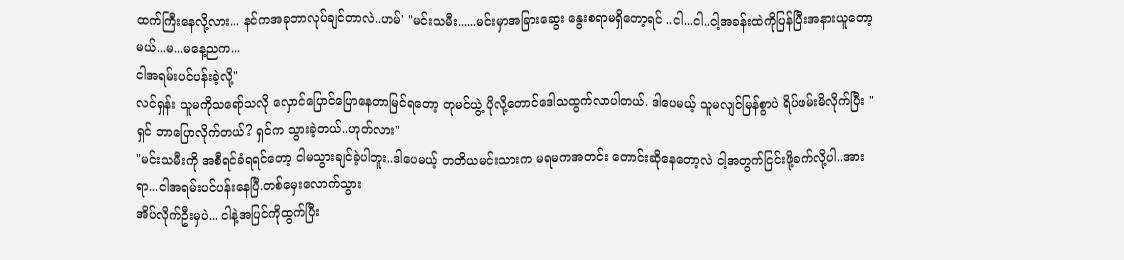ထက်ကြီးနေလို့လား... နင်ကအခုဘာလုပ်ချင်တာလဲ..ဟမ်' "မင်းသမီး......မင်းမှာအခြားဆွေး နွေးစရာမရှိတော့ရင် ..ငါ...ငါ..ငါ့အခန်းထဲကိုပြန်ပြီးအနားယူတော့မယ်...မ...မနေ့ညက...
ငါအရမ်းပင်ပန်းခဲ့လို့"
လင်ရှန်း သူမကိုသရော်သလို လှောင်ပြောင်ပြောနေတာမြင်ရတော့ တုမင်ယွဲ့ ပိုလို့တောင်ဒေါသထွက်လာပါတယ်. ဒါပေမယ့် သူမလျင်မြန်စွာပဲ ရိပ်ဖမ်းမိလိုက်ပြီး "ရှင် ဘာပြောလိုက်တယ်? ရှင်က သွားခဲ့တယ်..ဟုတ်လား"
"မင်းသမီးကို အစီရင်ခံရရင်တော့ ငါမသွားချင်ခဲ့ပါဘူး..ဒါပေမယ့် တတိယမင်းသားက မရမကအတင်း တောင်းဆိုနေတော့လဲ ငါ့အတွက်ငြင်းဖို့ခက်လို့ပါ..အားရာ...ငါအရမ်းပင်ပန်းနေပြီ.တစ်မှေးလောက်သွား
အိပ်လိုက်ဦးမှပဲ... ငါနဲ့အပြင်ကိုထွက်ပြီး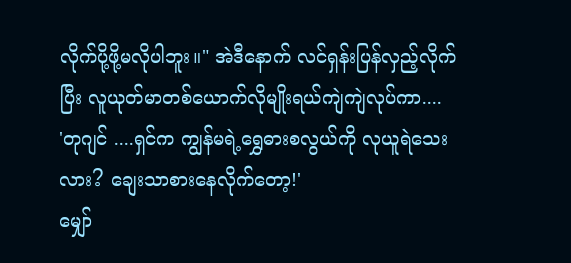လိုက်ပို့ဖို့မလိုပါဘူး။" အဲဒီနောက် လင်ရှန်းပြန်လှည့်လိုက်ပြီး လူယုတ်မာတစ်ယောက်လိုမျိုးရယ်ကျဲကျဲလုပ်ကာ....
'တုဂျင် ....ရှင်က ကျွန်မရဲ့ရွှေဓားစလွယ်ကို လုယူရဲသေးလား? ချေးသာစားနေလိုက်တော့!'
မျှော်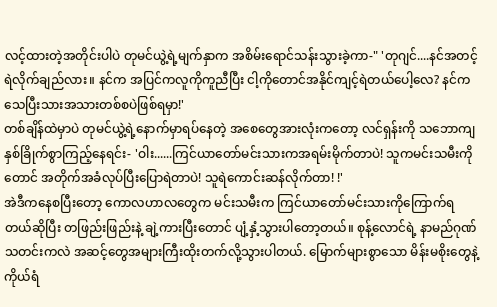လင့်ထားတဲ့အတိုင်းပါပဲ တုမင်ယွဲ့ရဲ့မျက်နှာက အစိမ်းရောင်သန်းသွားခဲ့ကာ-" 'တုဂျင်....နင်အတင့်ရဲလိုက်ချည်လား။ နင်က အပြင်ကလူကိုကူညီပြီး ငါ့ကိုတောင်အနိုင်ကျင့်ရဲတယ်ပေါ့လေ? နင်က သေပြီးသားအသားတစ်စပဲဖြစ်ရမှာ!'
တစ်ချိန်ထဲမှာပဲ တုမင်ယွဲ့ရဲ့နောက်မှာရပ်နေတဲ့ အစေတွေအားလုံးကတော့ လင်ရှန်းကို သဘောကျနှစ်ခြိုက်စွာကြည့်နေရင်း- 'ဝါး......ကြင်ယာတော်မင်းသားကအရမ်းမိုက်တာပဲ! သူကမင်းသမီးကိုတောင် အတိုက်အခံလုပ်ပြီးပြောရဲတာပဲ! သူရဲကောင်းဆန်လိုက်တာ! !'
အဲဒီကနေစပြီးတော့ ကောလဟာလတွေက မင်းသမီးက ကြင်ယာတော်မင်းသားကိုကြောက်ရတယ်ဆိုပြီး တဖြည်းဖြည်းနဲ့ ချဲ့ကားပြီးတောင် ပျံ့နှံ့သွားပါတော့တယ်။ စုန့်လောင်ရဲ့ နာမည်ဂုဏ်သတင်းကလဲ အဆင့်တွေအများကြီးထိုးတက်လို့သွားပါတယ်. မြောက်များစွာသော မိန်းမစိုးတွေနဲ့ ကိုယ်ရံ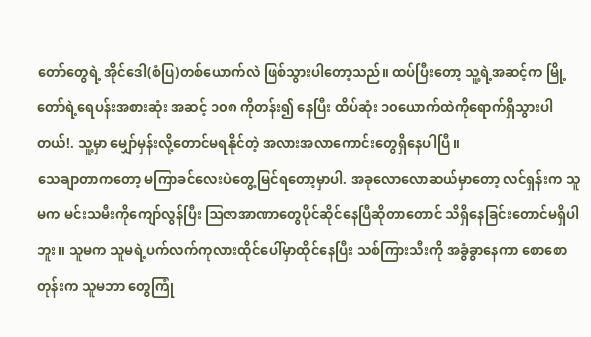တော်တွေရဲ့ အိုင်ဒေါ(စံပြ)တစ်ယောက်လဲ ဖြစ်သွားပါတော့သည်။ ထပ်ပြီးတော့ သူ့ရဲ့အဆင့်က မြို့တော်ရဲ့ရေပန်းအစားဆုံး အဆင့် ၁၀၈ ကိုတန်း၍ နေပြီး ထိပ်ဆုံး ၁၀ယောက်ထဲကိုရောက်ရှိသွားပါတယ်!. သူ့မှာ မျှော်မှန်းလို့တောင်မရနိုင်တဲ့ အလားအလာကောင်းတွေရှိနေပါပြီ။
သေချာတာကတော့ မကြာခင်လေးပဲတွေ့မြင်ရတော့မှာပါ. အခုလောလောဆယ်မှာတော့ လင်ရှန်းက သူမက မင်းသမီးကိုကျော်လွန်ပြီး ဩဇာအာဏာတွေပိုင်ဆိုင်နေပြီဆိုတာတောင် သိရှိနေခြင်းတောင်မရှိပါဘူး။ သူမက သူမရဲ့ပက်လက်ကုလားထိုင်ပေါ်မှာထိုင်နေပြီး သစ်ကြားသီးကို အခွံခွာနေကာ စောစောတုန်းက သူမဘာ တွေကြုံ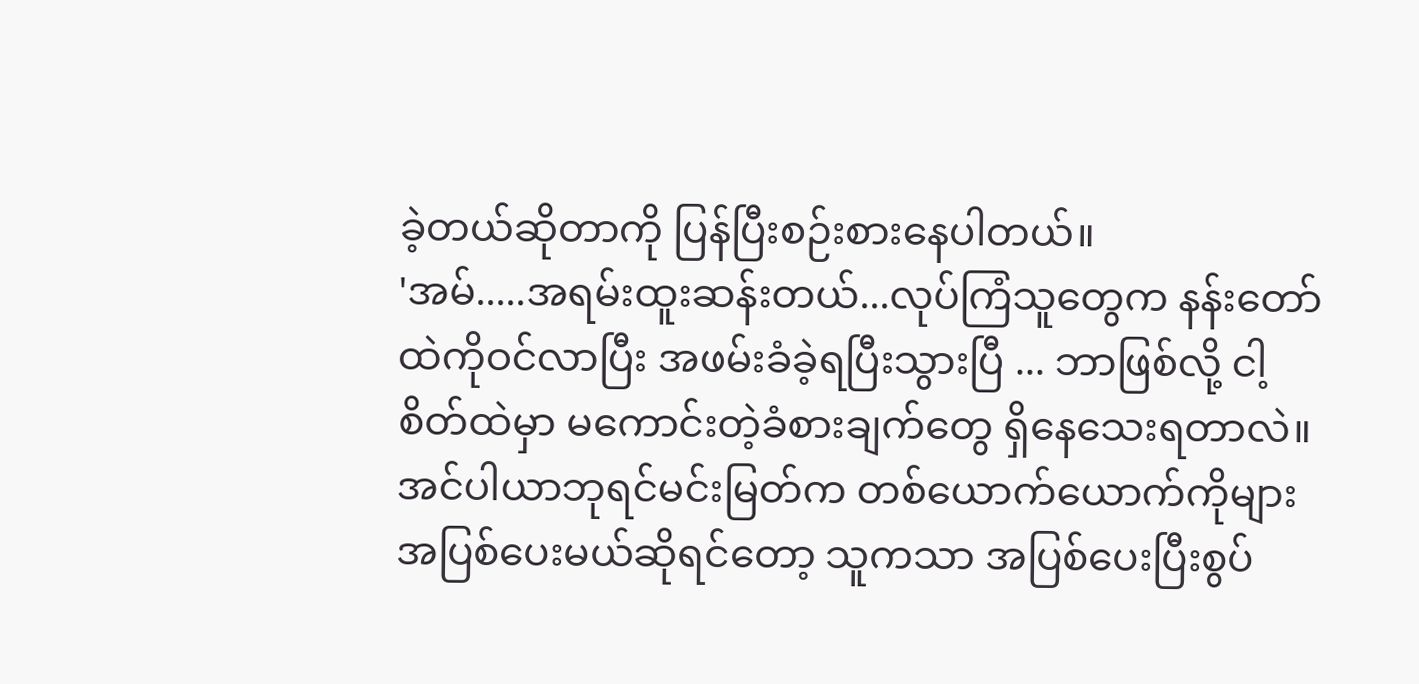ခဲ့တယ်ဆိုတာကို ပြန်ပြီးစဉ်းစားနေပါတယ်။
'အမ်.....အရမ်းထူးဆန်းတယ်...လုပ်ကြံသူတွေက နန်းတော်ထဲကိုဝင်လာပြီး အဖမ်းခံခဲ့ရပြီးသွားပြီ ... ဘာဖြစ်လို့ ငါ့စိတ်ထဲမှာ မကောင်းတဲ့ခံစားချက်တွေ ရှိနေသေးရတာလဲ။ အင်ပါယာဘုရင်မင်းမြတ်က တစ်ယောက်ယောက်ကိုများ အပြစ်ပေးမယ်ဆိုရင်တော့ သူကသာ အပြစ်ပေးပြီးစွပ်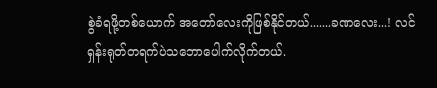စွဲခံရဖို့တစ်ယောက် အတော်လေးကိုဖြစ်နိုင်တယ်.......ခဏလေး...! လင်ရှန်းရုတ်တရက်ပဲသဘောပေါက်လိုက်တယ်.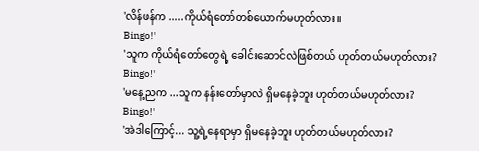'လိန်ဖန်က .....ကိုယ်ရံတော်တစ်ယောက်မဟုတ်လား။
Bingo!'
'သူက ကိုယ်ရံတော်တွေရဲ့ ခေါင်းဆောင်လဲဖြစ်တယ် ဟုတ်တယ်မဟုတ်လား?
Bingo!'
'မနေ့ညက ...သူက နန်းတော်မှာလဲ ရှိမနေခဲ့ဘူး ဟုတ်တယ်မဟုတ်လား?
Bingo!'
'အဲဒါကြောင့်... သူ့ရဲ့နေရာမှာ ရှိမနေခဲ့ဘူး ဟုတ်တယ်မဟုတ်လား?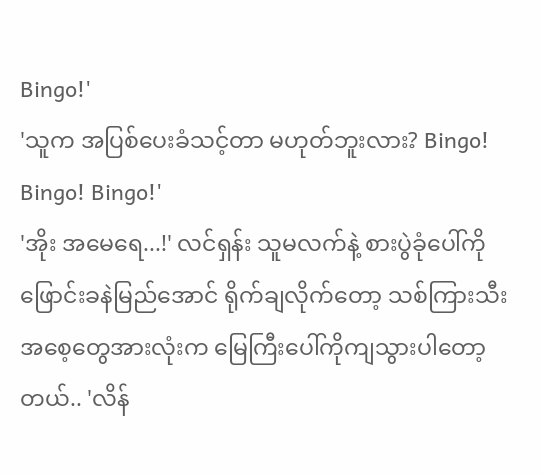Bingo!'
'သူက အပြစ်ပေးခံသင့်တာ မဟုတ်ဘူးလား? Bingo! Bingo! Bingo!'
'အိုး အမေရေ...!' လင်ရှန်း သူမလက်နဲ့ စားပွဲခုံပေါ်ကိုဖြောင်းခနဲမြည်အောင် ရိုက်ချလိုက်တော့ သစ်ကြားသီးအစေ့တွေအားလုံးက မြေကြီးပေါ်ကိုကျသွားပါတော့တယ်.. 'လိန်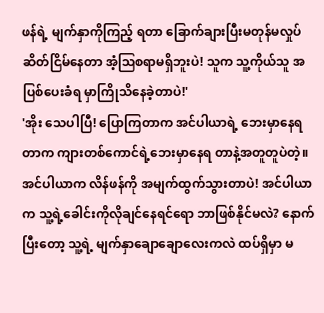ဖန်ရဲ့ မျက်နှာကိုကြည့် ရတာ ခြောက်ချားပြီးမတုန်မလှုပ်ဆိတ်ငြိမ်နေတာ အံ့ဩစရာမရှိဘူးပဲ! သူက သူ့ကိုယ်သူ အပြစ်ပေးခံရ မှာကြိုသိနေခဲ့တာပဲ!'
'အိုး သေပါပြီ! ပြောကြတာက အင်ပါယာရဲ့ ဘေးမှာနေရတာက ကျားတစ်ကောင်ရဲ့ဘေးမှာနေရ တာနဲ့အတူတူပဲတဲ့။ အင်ပါယာက လိန်ဖန်ကို အမျက်ထွက်သွားတာပဲ! အင်ပါယာက သူ့ရဲ့ခေါင်းကိုလိုချင်နေရင်ရော ဘာဖြစ်နိုင်မလဲ? နောက်ပြီးတော့ သူ့ရဲ့ မျက်နှာချောချောလေးကလဲ ထပ်ရှိမှာ မ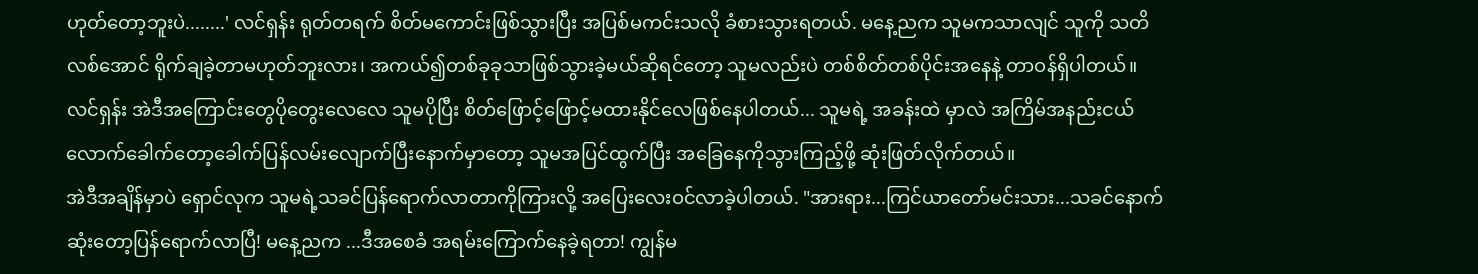ဟုတ်တော့ဘူးပဲ........' လင်ရှန်း ရုတ်တရက် စိတ်မကောင်းဖြစ်သွားပြီး အပြစ်မကင်းသလို ခံစားသွားရတယ်. မနေ့ညက သူမကသာလျင် သူကို သတိလစ်အောင် ရိုက်ချခဲ့တာမဟုတ်ဘူးလား၊ အကယ်၍တစ်ခုခုသာဖြစ်သွားခဲ့မယ်ဆိုရင်တော့ သူမလည်းပဲ တစ်စိတ်တစ်ပိုင်းအနေနဲ့ တာဝန်ရှိပါတယ်။
လင်ရှန်း အဲဒီအကြောင်းတွေပိုတွေးလေလေ သူမပိုပြီး စိတ်ဖြောင့်ဖြောင့်မထားနိုင်လေဖြစ်နေပါတယ်... သူမရဲ့ အခန်းထဲ မှာလဲ အကြိမ်အနည်းငယ်လောက်ခေါက်တော့ခေါက်ပြန်လမ်းလျောက်ပြီးနောက်မှာတော့ သူမအပြင်ထွက်ပြီး အခြေနေကိုသွားကြည့်ဖို့ ဆုံးဖြတ်လိုက်တယ်။
အဲဒီအချိန်မှာပဲ ရှောင်လုက သူမရဲ့သခင်ပြန်ရောက်လာတာကိုကြားလို့ အပြေးလေးဝင်လာခဲ့ပါတယ်. "အားရား...ကြင်ယာတော်မင်းသား...သခင်နောက်ဆုံးတော့ပြန်ရောက်လာပြီ! မနေ့ညက ...ဒီအစေခံ အရမ်းကြောက်နေခဲ့ရတာ! ကျွန်မ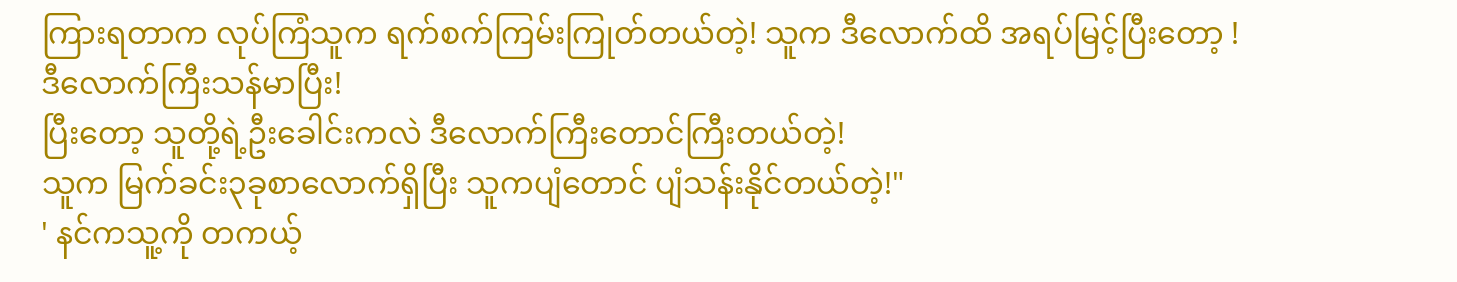ကြားရတာက လုပ်ကြံသူက ရက်စက်ကြမ်းကြုတ်တယ်တဲ့! သူက ဒီလောက်ထိ အရပ်မြင့်ပြီးတော့ !
ဒီလောက်ကြီးသန်မာပြီး!
ပြီးတော့ သူတို့ရဲ့ဦးခေါင်းကလဲ ဒီလောက်ကြီးတောင်ကြီးတယ်တဲ့!
သူက မြက်ခင်း၃ခုစာလောက်ရှိပြီး သူကပျံတောင် ပျံသန်းနိုင်တယ်တဲ့!"
' နင်ကသူ့ကို တကယ့်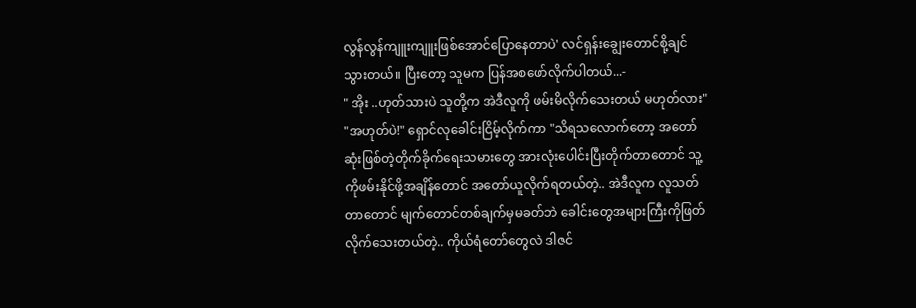လွန်လွန်ကျူးကျူးဖြစ်အောင်ပြောနေတာပဲ' လင်ရှန်းချွေးတောင်စို့ချင်သွားတယ်။ ပြီးတော့ သူမက ပြန်အစဖော်လိုက်ပါတယ်...-
" အိုး ..ဟုတ်သားပဲ သူတို့က အဲဒီလူကို ဖမ်းမိလိုက်သေးတယ် မဟုတ်လား"
"အဟုတ်ပဲ!" ရှောင်လုခေါင်းငြိမ့်လိုက်ကာ "သိရသလောက်တော့ အတော်ဆုံးဖြစ်တဲ့တိုက်ခိုက်ရေးသမားတွေ အားလုံးပေါင်းပြီးတိုက်တာတောင် သူ့ကိုဖမ်းနိုင်ဖို့အချိန်တောင် အတော်ယူလိုက်ရတယ်တဲ့.. အဲဒီလူက လူသတ်တာတောင် မျက်တောင်တစ်ချက်မှမခတ်ဘဲ ခေါင်းတွေအများကြီးကိုဖြတ်လိုက်သေးတယ်တဲ့.. ကိုယ်ရံတော်တွေလဲ ဒါဇင်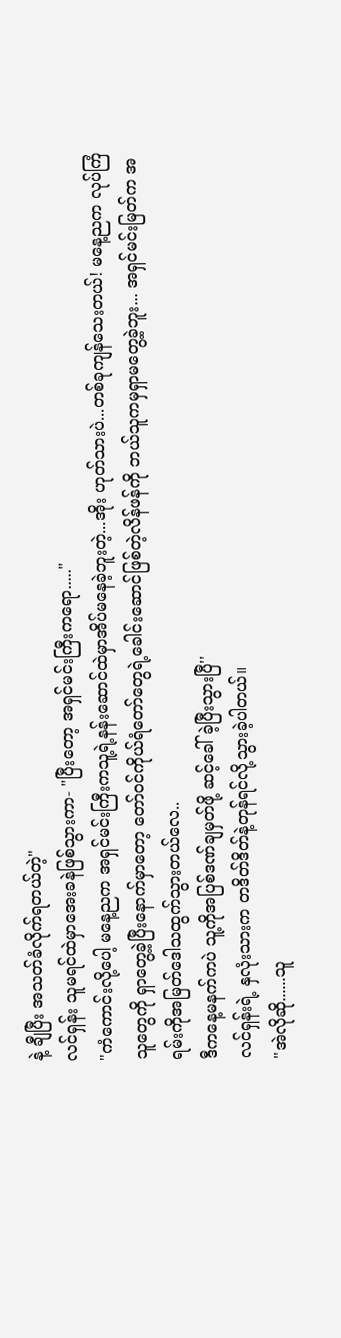နဲ့ ချီပြီး အသတ်ခံလိုက်ရတယ်တဲ့"
လင်ရှန်း သူမရင်ထဲမှာအေးခနဲဖြစ်သွားကာ- "ပြီးတော့ အရှင်မင်းကြီးကရော....."
"ကံကောင်းလို့ပေါ့ မနေ့ညက အရှင်မင်းကြီးကသူ့ရဲ့နန်းဆောင်ထဲမှာအိပ်မနေခဲ့ဘူးတဲ့...အိုး ဟုတ်သားပဲ...တစ်ခုကျန်သေးတယ်! မနေ့ညက လုပ်ကြံသူတွေကို ရှာတွေ့ခဲ့ပြီးနောက်မှာတော့ တော်ဝင်ကိုယ်ရံတော်တွေရဲ့ခေါင်းဆောင်ဖြစ်တဲ့လိန်ဖန်ကို ဘယ်သူကမှရှာမတွေ့ခဲ့ဘူး... အရှင်မင်းမြတ်က အရမ်းကိုအမြတ်ဒေါသထွက်သွားတယ်လေ..
ဒီကနေ့မနက်ကပဲ သူ့ကိုအပြစ်ဒဏ်ချမှတ်ဖို့ ဆင့်ခေါ်ခဲ့ပြီးသွားပြီ''
လင်ရှန်းရဲ့ နှလုံးသားက တဒိတ်ဒိတ်နဲ့တုန်ရင်လို့သွားခဲ့ပါတယ်။
"အဲလိုဆို......သူ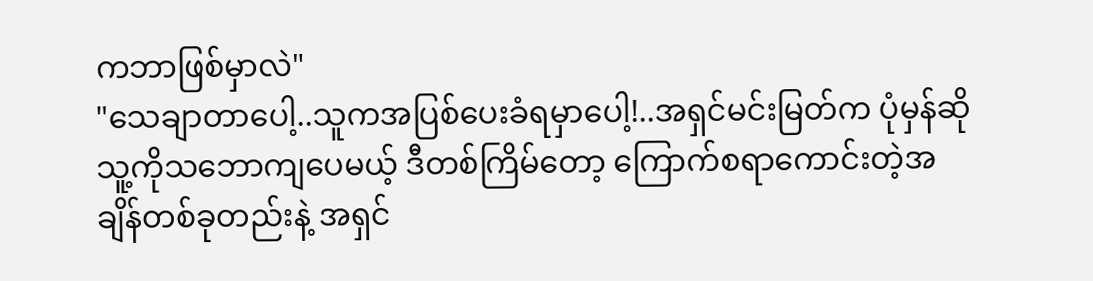ကဘာဖြစ်မှာလဲ"
"သေချာတာပေါ့..သူကအပြစ်ပေးခံရမှာပေါ့!..အရှင်မင်းမြတ်က ပုံမှန်ဆိုသူ့ကိုသဘောကျပေမယ့် ဒီတစ်ကြိမ်တော့ ကြောက်စရာကောင်းတဲ့အချိန်တစ်ခုတည်းနဲ့ အရှင်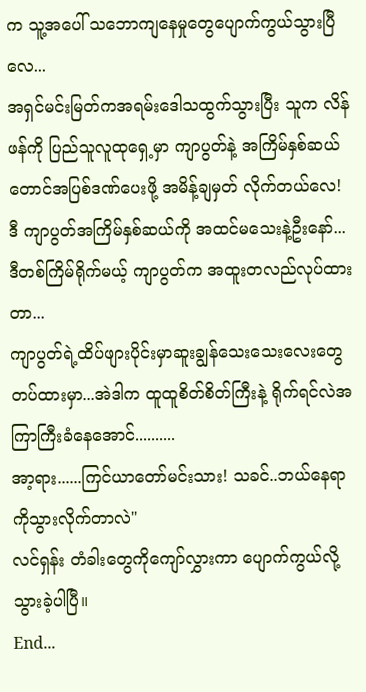က သူ့အပေါ် သဘောကျနေမှုတွေပျောက်ကွယ်သွားပြီလေ...
အရှင်မင်းမြတ်ကအရမ်းဒေါသထွက်သွားပြီး သူက လိန်ဖန်ကို ပြည်သူလူထုရှေ့မှာ ကျာပွတ်နဲ့ အကြိမ်နှစ်ဆယ်တောင်အပြစ်ဒဏ်ပေးဖို့ အမိန့်ချမှတ် လိုက်တယ်လေ!
ဒီ ကျာပွတ်အကြိမ်နှစ်ဆယ်ကို အထင်မသေးနဲ့ဦးနော်... ဒီတစ်ကြိမ်ရိုက်မယ့် ကျာပွတ်က အထူးတလည်လုပ်ထားတာ...
ကျာပွတ်ရဲ့ထိပ်ဖျားပိုင်းမှာဆူးချွန်သေးသေးလေးတွေတပ်ထားမှာ...အဲဒါက ထူထူစိတ်စိတ်ကြီးနဲ့ ရိုက်ရင်လဲအကြာကြီးခံနေအောင်..........
အာ့ရား......ကြင်ယာတော်မင်းသား! သခင်..ဘယ်နေရာကိုသွားလိုက်တာလဲ"
လင်ရှန်း တံခါးတွေကိုကျော်လွှားကာ ပျောက်ကွယ်လို့သွားခဲ့ပါပြီ။
End...